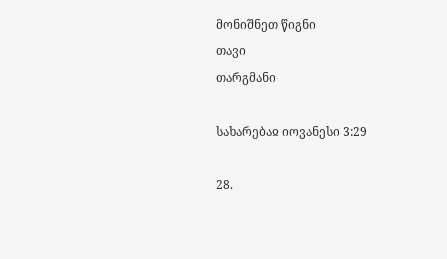მონიშნეთ წიგნი
თავი
თარგმანი

სახარებაჲ იოვანესი 3:29

28.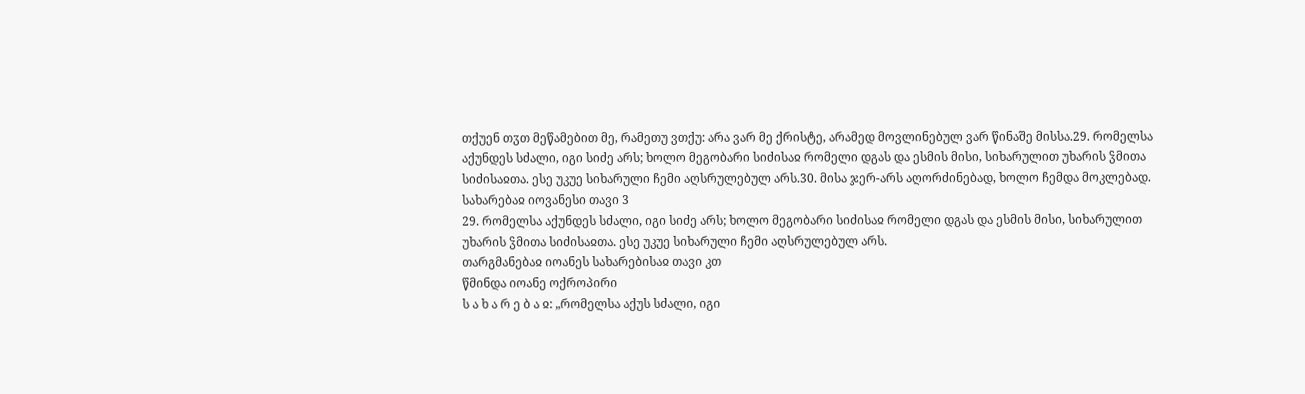თქუენ თჳთ მეწამებით მე, რამეთუ ვთქუ: არა ვარ მე ქრისტე, არამედ მოვლინებულ ვარ წინაშე მისსა.29. რომელსა აქუნდეს სძალი, იგი სიძე არს; ხოლო მეგობარი სიძისაჲ რომელი დგას და ესმის მისი, სიხარულით უხარის ჴმითა სიძისაჲთა. ესე უკუე სიხარული ჩემი აღსრულებულ არს.30. მისა ჯერ-არს აღორძინებად, ხოლო ჩემდა მოკლებად.
სახარებაჲ იოვანესი თავი 3
29. რომელსა აქუნდეს სძალი, იგი სიძე არს; ხოლო მეგობარი სიძისაჲ რომელი დგას და ესმის მისი, სიხარულით უხარის ჴმითა სიძისაჲთა. ესე უკუე სიხარული ჩემი აღსრულებულ არს.
თარგმანებაჲ იოანეს სახარებისაჲ თავი კთ
წმინდა იოანე ოქროპირი
ს ა ხ ა რ ე ბ ა ჲ: „რომელსა აქუს სძალი, იგი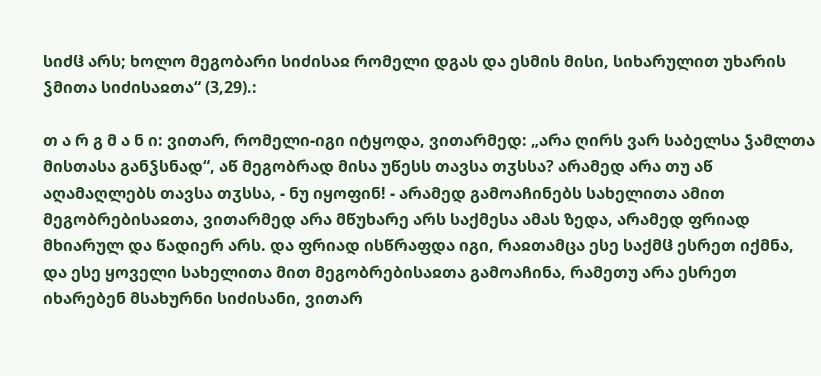სიძჱ არს; ხოლო მეგობარი სიძისაჲ რომელი დგას და ესმის მისი, სიხარულით უხარის ჴმითა სიძისაჲთა“ (3,29).:

თ ა რ გ მ ა ნ ი: ვითარ, რომელი-იგი იტყოდა, ვითარმედ: „არა ღირს ვარ საბელსა ჴამლთა მისთასა განჴსნად“, აწ მეგობრად მისა უწესს თავსა თჳსსა? არამედ არა თუ აწ აღამაღლებს თავსა თჳსსა, - ნუ იყოფინ! - არამედ გამოაჩინებს სახელითა ამით მეგობრებისაჲთა, ვითარმედ არა მწუხარე არს საქმესა ამას ზედა, არამედ ფრიად მხიარულ და წადიერ არს. და ფრიად ისწრაფდა იგი, რაჲთამცა ესე საქმჱ ესრეთ იქმნა, და ესე ყოველი სახელითა მით მეგობრებისაჲთა გამოაჩინა, რამეთუ არა ესრეთ იხარებენ მსახურნი სიძისანი, ვითარ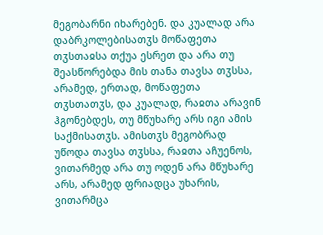მეგობარნი იხარებენ. და კუალად არა დაბრკოლებისათჳს მოწაფეთა თჳსთაჲსა თქუა ესრეთ და არა თუ შეასწორებდა მის თანა თავსა თჳსსა, არამედ, ერთად, მოწაფეთა თჳსთათჳს, და კუალად, რაჲთა არავინ ჰგონებდეს, თუ მწუხარე არს იგი ამის საქმისათჳს. ამისთჳს მეგობრად უწოდა თავსა თჳსსა, რაჲთა აჩუენოს, ვითარმედ არა თუ ოდენ არა მწუხარე არს, არამედ ფრიადცა უხარის, ვითარმცა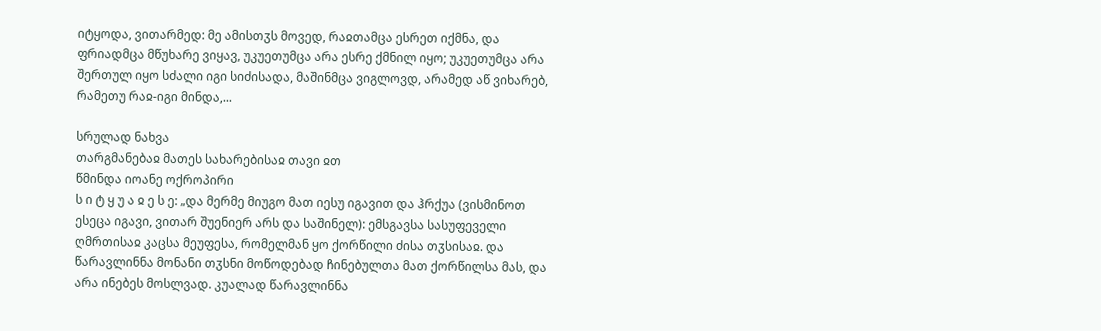იტყოდა, ვითარმედ: მე ამისთჳს მოვედ, რაჲთამცა ესრეთ იქმნა, და ფრიადმცა მწუხარე ვიყავ, უკუეთუმცა არა ესრე ქმნილ იყო; უკუეთუმცა არა შერთულ იყო სძალი იგი სიძისადა, მაშინმცა ვიგლოვდ, არამედ აწ ვიხარებ, რამეთუ რაჲ-იგი მინდა,...

სრულად ნახვა
თარგმანებაჲ მათეს სახარებისაჲ თავი ჲთ
წმინდა იოანე ოქროპირი
ს ი ტ ყ უ ა ჲ ე ს ე: „და მერმე მიუგო მათ იესუ იგავით და ჰრქუა (ვისმინოთ ესეცა იგავი, ვითარ შუენიერ არს და საშინელ): ემსგავსა სასუფეველი ღმრთისაჲ კაცსა მეუფესა, რომელმან ყო ქორწილი ძისა თჳსისაჲ. და წარავლინნა მონანი თჳსნი მოწოდებად ჩინებულთა მათ ქორწილსა მას, და არა ინებეს მოსლვად. კუალად წარავლინნა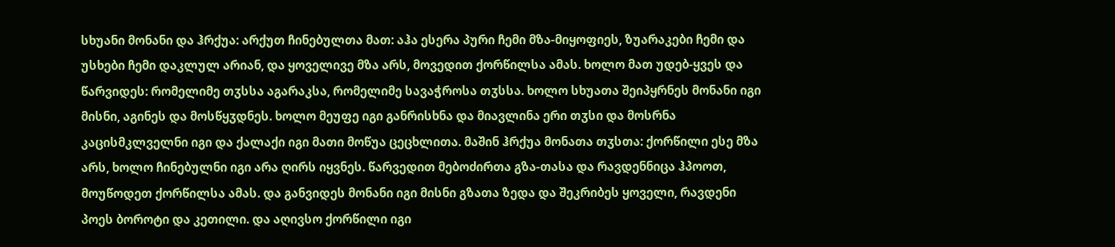სხუანი მონანი და ჰრქუა: არქუთ ჩინებულთა მათ: აჰა ესერა პური ჩემი მზა-მიყოფიეს, ზუარაკები ჩემი და უსხები ჩემი დაკლულ არიან, და ყოველივე მზა არს, მოვედით ქორწილსა ამას. ხოლო მათ უდებ-ყვეს და წარვიდეს: რომელიმე თჳსსა აგარაკსა, რომელიმე სავაჭროსა თჳსსა. ხოლო სხუათა შეიპყრნეს მონანი იგი მისნი, აგინეს და მოსწყჳდნეს. ხოლო მეუფე იგი განრისხნა და მიავლინა ერი თჳსი და მოსრნა კაცისმკლველნი იგი და ქალაქი იგი მათი მოწუა ცეცხლითა. მაშინ ჰრქუა მონათა თჳსთა: ქორწილი ესე მზა არს, ხოლო ჩინებულნი იგი არა ღირს იყვნეს. წარვედით მებოძირთა გზა-თასა და რავდენნიცა ჰპოოთ, მოუწოდეთ ქორწილსა ამას. და განვიდეს მონანი იგი მისნი გზათა ზედა და შეკრიბეს ყოველი, რავდენი პოეს ბოროტი და კეთილი. და აღივსო ქორწილი იგი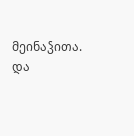მეინაჴითა. და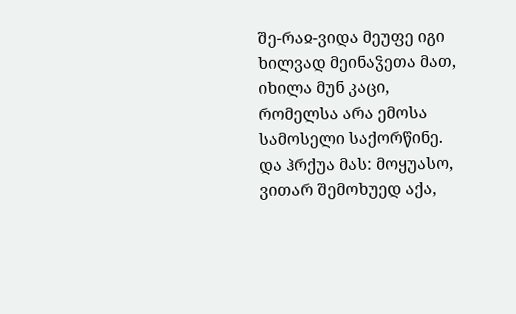შე-რაჲ-ვიდა მეუფე იგი ხილვად მეინაჴეთა მათ, იხილა მუნ კაცი, რომელსა არა ემოსა სამოსელი საქორწინე. და ჰრქუა მას: მოყუასო, ვითარ შემოხუედ აქა,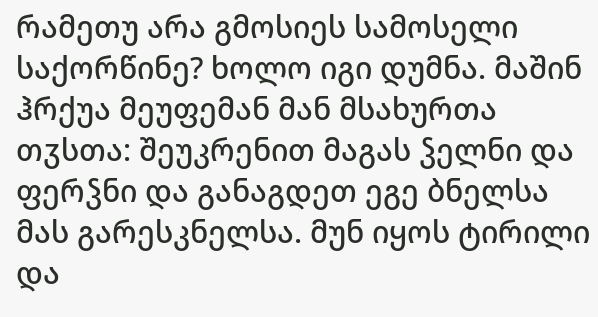რამეთუ არა გმოსიეს სამოსელი საქორწინე? ხოლო იგი დუმნა. მაშინ ჰრქუა მეუფემან მან მსახურთა თჳსთა: შეუკრენით მაგას ჴელნი და ფერჴნი და განაგდეთ ეგე ბნელსა მას გარესკნელსა. მუნ იყოს ტირილი და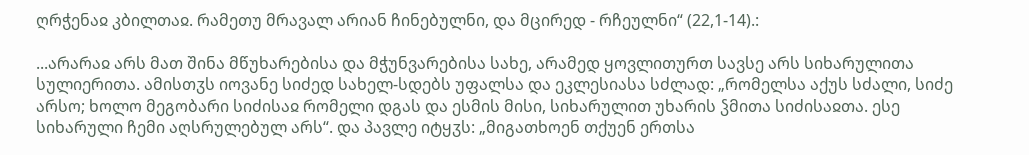ღრჭენაჲ კბილთაჲ. რამეთუ მრავალ არიან ჩინებულნი, და მცირედ - რჩეულნი“ (22,1-14).:

...არარაჲ არს მათ შინა მწუხარებისა და მჭუნვარებისა სახე, არამედ ყოვლითურთ სავსე არს სიხარულითა სულიერითა. ამისთჳს იოვანე სიძედ სახელ-სდებს უფალსა და ეკლესიასა სძლად: „რომელსა აქუს სძალი, სიძე არსო; ხოლო მეგობარი სიძისაჲ რომელი დგას და ესმის მისი, სიხარულით უხარის ჴმითა სიძისაჲთა. ესე სიხარული ჩემი აღსრულებულ არს“. და პავლე იტყჳს: „მიგათხოენ თქუენ ერთსა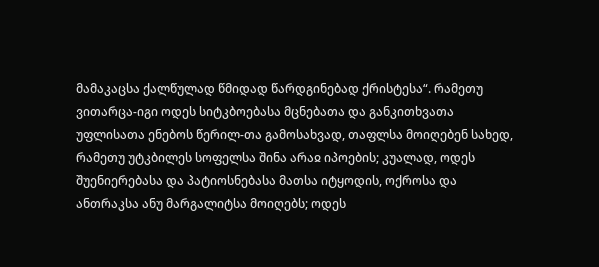მამაკაცსა ქალწულად წმიდად წარდგინებად ქრისტესა“. რამეთუ ვითარცა-იგი ოდეს სიტკბოებასა მცნებათა და განკითხვათა უფლისათა ენებოს წერილ-თა გამოსახვად, თაფლსა მოიღებენ სახედ, რამეთუ უტკბილეს სოფელსა შინა არაჲ იპოების; კუალად, ოდეს შუენიერებასა და პატიოსნებასა მათსა იტყოდის, ოქროსა და ანთრაკსა ანუ მარგალიტსა მოიღებს; ოდეს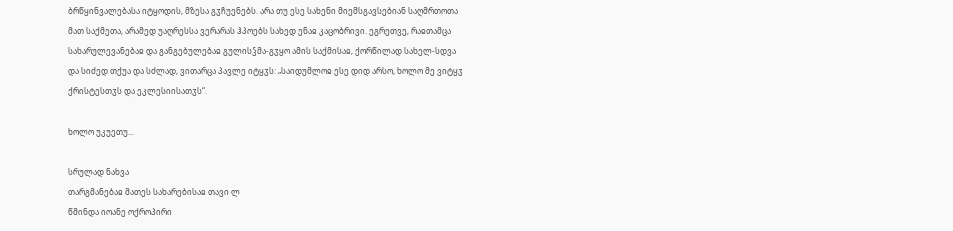ბრწყინვალებასა იტყოდის, მზესა გჳჩუენებს. არა თუ ესე სახენი მიემსგავსებიან საღმრთოთა მათ საქმეთა, არამედ უაღრესსა ვერარას ჰპოებს სახედ ენაჲ კაცობრივი. ეგრეთვე, რაჲთამცა სახარულევანებაჲ და განგებულებაჲ გულისჴმა-გჳყო ამის საქმისაჲ, ქორწილად სახელ-სდვა და სიძედ თქუა და სძლად, ვითარცა პავლე იტყჳს: „საიდუმლოჲ ესე დიდ არსო, ხოლო მე ვიტყჳ ქრისტესთჳს და ეკლესიისათჳს“.

ხოლო უკუეთუ...

სრულად ნახვა
თარგმანებაჲ მათეს სახარებისაჲ თავი ლ
წმინდა იოანე ოქროპირი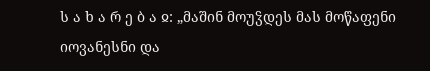ს ა ხ ა რ ე ბ ა ჲ: „მაშინ მოუჴდეს მას მოწაფენი იოვანესნი და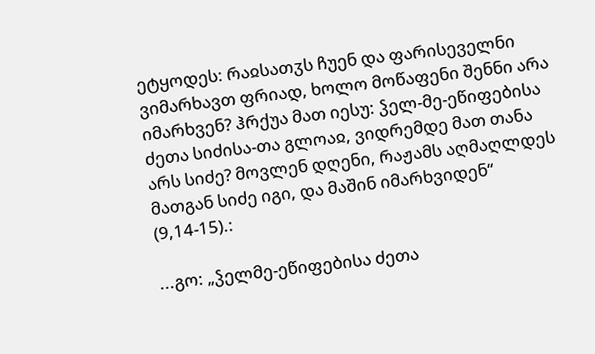ეტყოდეს: რაჲსათჳს ჩუენ და ფარისეველნი ვიმარხავთ ფრიად, ხოლო მოწაფენი შენნი არა იმარხვენ? ჰრქუა მათ იესუ: ჴელ-მე-ეწიფებისა ძეთა სიძისა-თა გლოაჲ, ვიდრემდე მათ თანა არს სიძე? მოვლენ დღენი, რაჟამს აღმაღლდეს მათგან სიძე იგი, და მაშინ იმარხვიდენ“ (9,14-15).:

...გო: „ჴელმე-ეწიფებისა ძეთა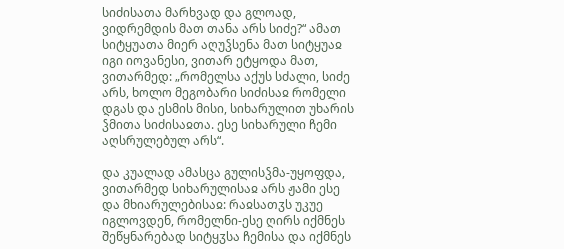სიძისათა მარხვად და გლოად, ვიდრემდის მათ თანა არს სიძე?“ ამათ სიტყუათა მიერ აღუჴსენა მათ სიტყუაჲ იგი იოვანესი, ვითარ ეტყოდა მათ, ვითარმედ: „რომელსა აქუს სძალი, სიძე არს, ხოლო მეგობარი სიძისაჲ რომელი დგას და ესმის მისი, სიხარულით უხარის ჴმითა სიძისაჲთა. ესე სიხარული ჩემი აღსრულებულ არს“.

და კუალად ამასცა გულისჴმა-უყოფდა, ვითარმედ სიხარულისაჲ არს ჟამი ესე და მხიარულებისაჲ: რაჲსათჳს უკუე იგლოვდენ, რომელნი-ესე ღირს იქმნეს შეწყნარებად სიტყჳსა ჩემისა და იქმნეს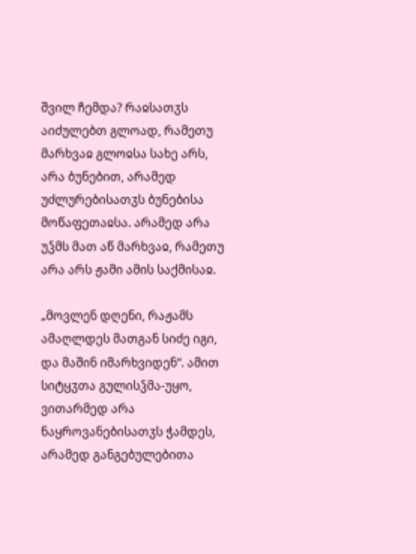შვილ ჩემდა? რაჲსათჳს აიძულებთ გლოად, რამეთუ მარხვაჲ გლოჲსა სახე არს, არა ბუნებით, არამედ უძლურებისათჳს ბუნებისა მოწაფეთაჲსა. არამედ არა უჴმს მათ აწ მარხვაჲ, რამეთუ არა არს ჟამი ამის საქმისაჲ.

„მოვლენ დღენი, რაჟამს ამაღლდეს მათგან სიძე იგი, და მაშინ იმარხვიდენ“. ამით სიტყჳთა გულისჴმა-უყო, ვითარმედ არა ნაყროვანებისათჳს ჭამდეს, არამედ განგებულებითა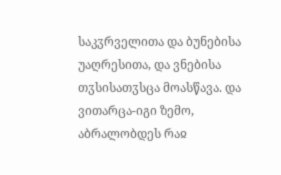საკჳრველითა და ბუნებისა უაღრესითა, და ვნებისა თჳსისათჳსცა მოასწავა. და ვითარცა-იგი ზემო, აბრალობდეს რაჲ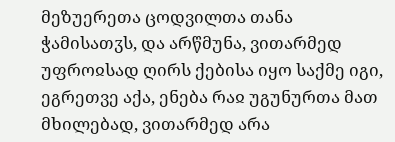მეზუერეთა ცოდვილთა თანა ჭამისათჳს, და არწმუნა, ვითარმედ უფროჲსად ღირს ქებისა იყო საქმე იგი, ეგრეთვე აქა, ენება რაჲ უგუნურთა მათ მხილებად, ვითარმედ არა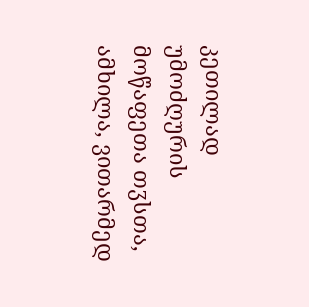კეთილად უმოძღურის მოწაფეთა თჳსთა, ამხილა, ვითარმედ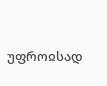უფროჲსად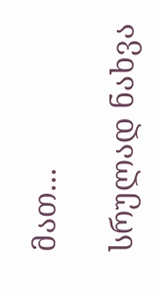მათ...

სრულად ნახვა